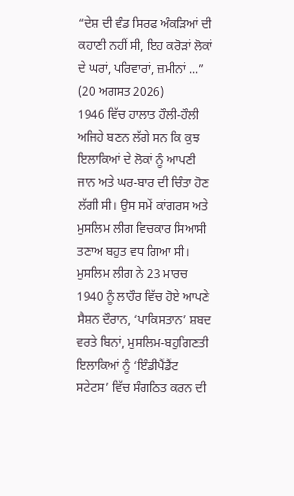“ਦੇਸ਼ ਦੀ ਵੰਡ ਸਿਰਫ ਅੰਕੜਿਆਂ ਦੀ ਕਹਾਣੀ ਨਹੀਂ ਸੀ, ਇਹ ਕਰੋੜਾਂ ਲੋਕਾਂ ਦੇ ਘਰਾਂ, ਪਰਿਵਾਰਾਂ, ਜ਼ਮੀਨਾਂ ...”
(20 ਅਗਸਤ 2026)
1946 ਵਿੱਚ ਹਾਲਾਤ ਹੌਲੀ-ਹੌਲੀ ਅਜਿਹੇ ਬਣਨ ਲੱਗੇ ਸਨ ਕਿ ਕੁਝ ਇਲਾਕਿਆਂ ਦੇ ਲੋਕਾਂ ਨੂੰ ਆਪਣੀ ਜਾਨ ਅਤੇ ਘਰ-ਬਾਰ ਦੀ ਚਿੰਤਾ ਹੋਣ ਲੱਗੀ ਸੀ। ਉਸ ਸਮੇਂ ਕਾਂਗਰਸ ਅਤੇ ਮੁਸਲਿਮ ਲੀਗ ਵਿਚਕਾਰ ਸਿਆਸੀ ਤਣਾਅ ਬਹੁਤ ਵਧ ਗਿਆ ਸੀ। ਮੁਸਲਿਮ ਲੀਗ ਨੇ 23 ਮਾਰਚ 1940 ਨੂੰ ਲਾਹੌਰ ਵਿੱਚ ਹੋਏ ਆਪਣੇ ਸੈਸ਼ਨ ਦੌਰਾਨ, ‘ਪਾਕਿਸਤਾਨ’ ਸ਼ਬਦ ਵਰਤੇ ਬਿਨਾਂ, ਮੁਸਲਿਮ-ਬਹੁਗਿਣਤੀ ਇਲਾਕਿਆਂ ਨੂੰ ‘ਇੰਡੀਪੈਂਡੈਂਟ ਸਟੇਟਸ’ ਵਿੱਚ ਸੰਗਠਿਤ ਕਰਨ ਦੀ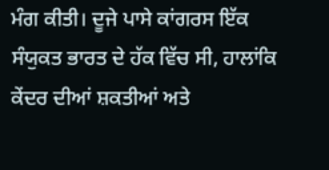ਮੰਗ ਕੀਤੀ। ਦੂਜੇ ਪਾਸੇ ਕਾਂਗਰਸ ਇੱਕ ਸੰਯੁਕਤ ਭਾਰਤ ਦੇ ਹੱਕ ਵਿੱਚ ਸੀ, ਹਾਲਾਂਕਿ ਕੇਂਦਰ ਦੀਆਂ ਸ਼ਕਤੀਆਂ ਅਤੇ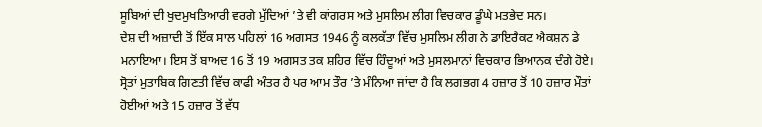ਸੂਬਿਆਂ ਦੀ ਖੁਦਮੁਖਤਿਆਰੀ ਵਰਗੇ ਮੁੱਦਿਆਂ ’ਤੇ ਵੀ ਕਾਂਗਰਸ ਅਤੇ ਮੁਸਲਿਮ ਲੀਗ ਵਿਚਕਾਰ ਡੂੰਘੇ ਮਤਭੇਦ ਸਨ।
ਦੇਸ਼ ਦੀ ਅਜ਼ਾਦੀ ਤੋਂ ਇੱਕ ਸਾਲ ਪਹਿਲਾਂ 16 ਅਗਸਤ 1946 ਨੂੰ ਕਲਕੱਤਾ ਵਿੱਚ ਮੁਸਲਿਮ ਲੀਗ ਨੇ ਡਾਇਰੈਕਟ ਐਕਸ਼ਨ ਡੇ ਮਨਾਇਆ। ਇਸ ਤੋਂ ਬਾਅਦ 16 ਤੋਂ 19 ਅਗਸਤ ਤਕ ਸ਼ਹਿਰ ਵਿੱਚ ਹਿੰਦੂਆਂ ਅਤੇ ਮੁਸਲਮਾਨਾਂ ਵਿਚਕਾਰ ਭਿਆਨਕ ਦੰਗੇ ਹੋਏ। ਸ੍ਰੋਤਾਂ ਮੁਤਾਬਿਕ ਗਿਣਤੀ ਵਿੱਚ ਕਾਫੀ ਅੰਤਰ ਹੈ ਪਰ ਆਮ ਤੌਰ ’ਤੇ ਮੰਨਿਆ ਜਾਂਦਾ ਹੈ ਕਿ ਲਗਭਗ 4 ਹਜ਼ਾਰ ਤੋਂ 10 ਹਜ਼ਾਰ ਮੌਤਾਂ ਹੋਈਆਂ ਅਤੇ 15 ਹਜ਼ਾਰ ਤੋਂ ਵੱਧ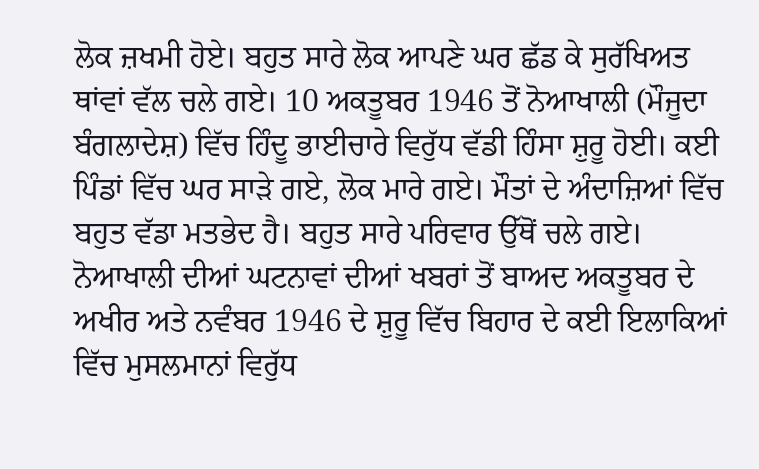ਲੋਕ ਜ਼ਖਮੀ ਹੋਏ। ਬਹੁਤ ਸਾਰੇ ਲੋਕ ਆਪਣੇ ਘਰ ਛੱਡ ਕੇ ਸੁਰੱਖਿਅਤ ਥਾਂਵਾਂ ਵੱਲ ਚਲੇ ਗਏ। 10 ਅਕਤੂਬਰ 1946 ਤੋਂ ਨੋਆਖਾਲੀ (ਮੌਜੂਦਾ ਬੰਗਲਾਦੇਸ਼) ਵਿੱਚ ਹਿੰਦੂ ਭਾਈਚਾਰੇ ਵਿਰੁੱਧ ਵੱਡੀ ਹਿੰਸਾ ਸ਼ੁਰੂ ਹੋਈ। ਕਈ ਪਿੰਡਾਂ ਵਿੱਚ ਘਰ ਸਾੜੇ ਗਏ, ਲੋਕ ਮਾਰੇ ਗਏ। ਮੌਤਾਂ ਦੇ ਅੰਦਾਜ਼ਿਆਂ ਵਿੱਚ ਬਹੁਤ ਵੱਡਾ ਮਤਭੇਦ ਹੈ। ਬਹੁਤ ਸਾਰੇ ਪਰਿਵਾਰ ਉੱਥੋਂ ਚਲੇ ਗਏ।
ਨੋਆਖਾਲੀ ਦੀਆਂ ਘਟਨਾਵਾਂ ਦੀਆਂ ਖਬਰਾਂ ਤੋਂ ਬਾਅਦ ਅਕਤੂਬਰ ਦੇ ਅਖੀਰ ਅਤੇ ਨਵੰਬਰ 1946 ਦੇ ਸ਼ੁਰੂ ਵਿੱਚ ਬਿਹਾਰ ਦੇ ਕਈ ਇਲਾਕਿਆਂ ਵਿੱਚ ਮੁਸਲਮਾਨਾਂ ਵਿਰੁੱਧ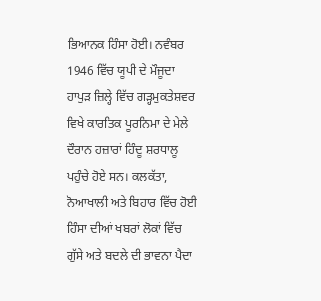ਭਿਆਨਕ ਹਿੰਸਾ ਹੋਈ। ਨਵੰਬਰ 1946 ਵਿੱਚ ਯੂਪੀ ਦੇ ਮੌਜੂਦਾ ਹਾਪੁੜ ਜ਼ਿਲ੍ਹੇ ਵਿੱਚ ਗੜ੍ਹਮੁਕਤੇਸ਼ਵਰ ਵਿਖੇ ਕਾਰਤਿਕ ਪੂਰਨਿਮਾ ਦੇ ਮੇਲੇ ਦੌਰਾਨ ਹਜ਼ਾਰਾਂ ਹਿੰਦੂ ਸ਼ਰਧਾਲੂ ਪਹੁੰਚੇ ਹੋਏ ਸਨ। ਕਲਕੱਤਾ, ਨੋਆਖਾਲੀ ਅਤੇ ਬਿਹਾਰ ਵਿੱਚ ਹੋਈ ਹਿੰਸਾ ਦੀਆਂ ਖਬਰਾਂ ਲੋਕਾਂ ਵਿੱਚ ਗੁੱਸੇ ਅਤੇ ਬਦਲੇ ਦੀ ਭਾਵਨਾ ਪੈਦਾ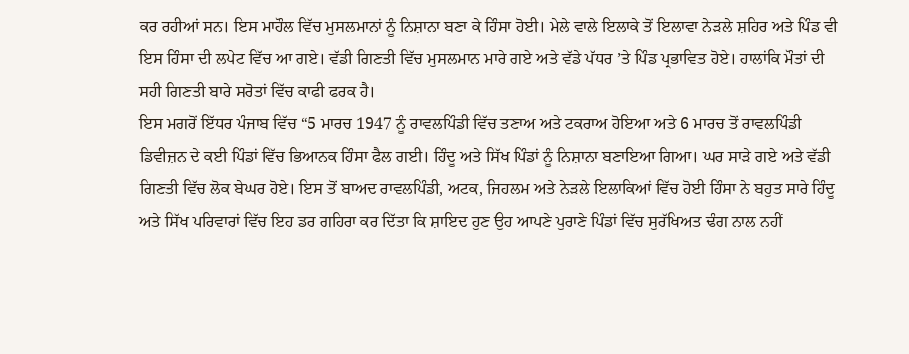ਕਰ ਰਹੀਆਂ ਸਨ। ਇਸ ਮਾਹੌਲ ਵਿੱਚ ਮੁਸਲਮਾਨਾਂ ਨੂੰ ਨਿਸ਼ਾਨਾ ਬਣਾ ਕੇ ਹਿੰਸਾ ਹੋਈ। ਮੇਲੇ ਵਾਲੇ ਇਲਾਕੇ ਤੋਂ ਇਲਾਵਾ ਨੇੜਲੇ ਸ਼ਹਿਰ ਅਤੇ ਪਿੰਡ ਵੀ ਇਸ ਹਿੰਸਾ ਦੀ ਲਪੇਟ ਵਿੱਚ ਆ ਗਏ। ਵੱਡੀ ਗਿਣਤੀ ਵਿੱਚ ਮੁਸਲਮਾਨ ਮਾਰੇ ਗਏ ਅਤੇ ਵੱਡੇ ਪੱਧਰ ’ਤੇ ਪਿੰਡ ਪ੍ਰਭਾਵਿਤ ਹੋਏ। ਹਾਲਾਂਕਿ ਮੌਤਾਂ ਦੀ ਸਹੀ ਗਿਣਤੀ ਬਾਰੇ ਸਰੋਤਾਂ ਵਿੱਚ ਕਾਫੀ ਫਰਕ ਹੈ।
ਇਸ ਮਗਰੋਂ ਇੱਧਰ ਪੰਜਾਬ ਵਿੱਚ “5 ਮਾਰਚ 1947 ਨੂੰ ਰਾਵਲਪਿੰਡੀ ਵਿੱਚ ਤਣਾਅ ਅਤੇ ਟਕਰਾਅ ਹੋਇਆ ਅਤੇ 6 ਮਾਰਚ ਤੋਂ ਰਾਵਲਪਿੰਡੀ ਡਿਵੀਜ਼ਨ ਦੇ ਕਈ ਪਿੰਡਾਂ ਵਿੱਚ ਭਿਆਨਕ ਹਿੰਸਾ ਫੈਲ ਗਈ। ਹਿੰਦੂ ਅਤੇ ਸਿੱਖ ਪਿੰਡਾਂ ਨੂੰ ਨਿਸ਼ਾਨਾ ਬਣਾਇਆ ਗਿਆ। ਘਰ ਸਾੜੇ ਗਏ ਅਤੇ ਵੱਡੀ ਗਿਣਤੀ ਵਿੱਚ ਲੋਕ ਬੇਘਰ ਹੋਏ। ਇਸ ਤੋਂ ਬਾਅਦ ਰਾਵਲਪਿੰਡੀ, ਅਟਕ, ਜਿਹਲਮ ਅਤੇ ਨੇੜਲੇ ਇਲਾਕਿਆਂ ਵਿੱਚ ਹੋਈ ਹਿੰਸਾ ਨੇ ਬਹੁਤ ਸਾਰੇ ਹਿੰਦੂ ਅਤੇ ਸਿੱਖ ਪਰਿਵਾਰਾਂ ਵਿੱਚ ਇਹ ਡਰ ਗਹਿਰਾ ਕਰ ਦਿੱਤਾ ਕਿ ਸ਼ਾਇਦ ਹੁਣ ਉਹ ਆਪਣੇ ਪੁਰਾਣੇ ਪਿੰਡਾਂ ਵਿੱਚ ਸੁਰੱਖਿਅਤ ਢੰਗ ਨਾਲ ਨਹੀਂ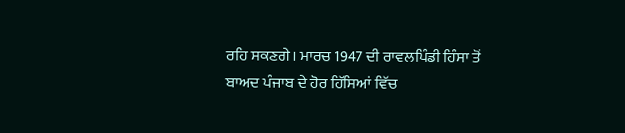ਰਹਿ ਸਕਣਗੇ। ਮਾਰਚ 1947 ਦੀ ਰਾਵਲਪਿੰਡੀ ਹਿੰਸਾ ਤੋਂ ਬਾਅਦ ਪੰਜਾਬ ਦੇ ਹੋਰ ਹਿੱਸਿਆਂ ਵਿੱਚ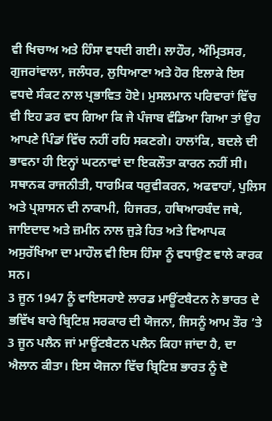ਵੀ ਖਿਚਾਅ ਅਤੇ ਹਿੰਸਾ ਵਧਦੀ ਗਈ। ਲਾਹੌਰ, ਅੰਮ੍ਰਿਤਸਰ, ਗੁਜਰਾਂਵਾਲਾ, ਜਲੰਧਰ, ਲੁਧਿਆਣਾ ਅਤੇ ਹੋਰ ਇਲਾਕੇ ਇਸ ਵਧਦੇ ਸੰਕਟ ਨਾਲ ਪ੍ਰਭਾਵਿਤ ਹੋਏ। ਮੁਸਲਮਾਨ ਪਰਿਵਾਰਾਂ ਵਿੱਚ ਵੀ ਇਹ ਡਰ ਵਧ ਗਿਆ ਕਿ ਜੇ ਪੰਜਾਬ ਵੰਡਿਆ ਗਿਆ ਤਾਂ ਉਹ ਆਪਣੇ ਪਿੰਡਾਂ ਵਿੱਚ ਨਹੀਂ ਰਹਿ ਸਕਣਗੇ। ਹਾਲਾਂਕਿ, ਬਦਲੇ ਦੀ ਭਾਵਨਾ ਹੀ ਇਨ੍ਹਾਂ ਘਟਨਾਵਾਂ ਦਾ ਇਕਲੌਤਾ ਕਾਰਨ ਨਹੀਂ ਸੀ। ਸਥਾਨਕ ਰਾਜਨੀਤੀ, ਧਾਰਮਿਕ ਧਰੁਵੀਕਰਨ, ਅਫਵਾਹਾਂ, ਪੁਲਿਸ ਅਤੇ ਪ੍ਰਸ਼ਾਸਨ ਦੀ ਨਾਕਾਮੀ, ਹਿਜਰਤ, ਹਥਿਆਰਬੰਦ ਜਥੇ, ਜਾਇਦਾਦ ਅਤੇ ਜ਼ਮੀਨ ਨਾਲ ਜੁੜੇ ਹਿਤ ਅਤੇ ਵਿਆਪਕ ਅਸੁਰੱਖਿਆ ਦਾ ਮਾਹੌਲ ਵੀ ਇਸ ਹਿੰਸਾ ਨੂੰ ਵਧਾਉਣ ਵਾਲੇ ਕਾਰਕ ਸਨ।
3 ਜੂਨ 1947 ਨੂੰ ਵਾਇਸਰਾਏ ਲਾਰਡ ਮਾਊਂਟਬੈਟਨ ਨੇ ਭਾਰਤ ਦੇ ਭਵਿੱਖ ਬਾਰੇ ਬ੍ਰਿਟਿਸ਼ ਸਰਕਾਰ ਦੀ ਯੋਜਨਾ, ਜਿਸਨੂੰ ਆਮ ਤੌਰ ’ਤੇ 3 ਜੂਨ ਪਲੈਨ ਜਾਂ ਮਾਊਂਟਬੈਟਨ ਪਲੈਨ ਕਿਹਾ ਜਾਂਦਾ ਹੈ, ਦਾ ਐਲਾਨ ਕੀਤਾ। ਇਸ ਯੋਜਨਾ ਵਿੱਚ ਬ੍ਰਿਟਿਸ਼ ਭਾਰਤ ਨੂੰ ਦੋ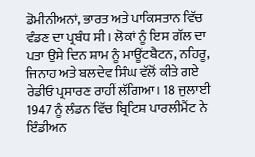ਡੋਮੀਨੀਅਨਾਂ, ਭਾਰਤ ਅਤੇ ਪਾਕਿਸਤਾਨ ਵਿੱਚ ਵੰਡਣ ਦਾ ਪ੍ਰਬੰਧ ਸੀ। ਲੋਕਾਂ ਨੂੰ ਇਸ ਗੱਲ ਦਾ ਪਤਾ ਉਸੇ ਦਿਨ ਸ਼ਾਮ ਨੂੰ ਮਾਊਂਟਬੈਟਨ, ਨਹਿਰੂ, ਜਿਨਾਹ ਅਤੇ ਬਲਦੇਵ ਸਿੰਘ ਵੱਲੋਂ ਕੀਤੇ ਗਏ ਰੇਡੀਓ ਪ੍ਰਸਾਰਣ ਰਾਹੀਂ ਲੱਗਿਆ। 18 ਜੁਲਾਈ 1947 ਨੂੰ ਲੰਡਨ ਵਿੱਚ ਬ੍ਰਿਟਿਸ਼ ਪਾਰਲੀਮੈਂਟ ਨੇ ਇੰਡੀਅਨ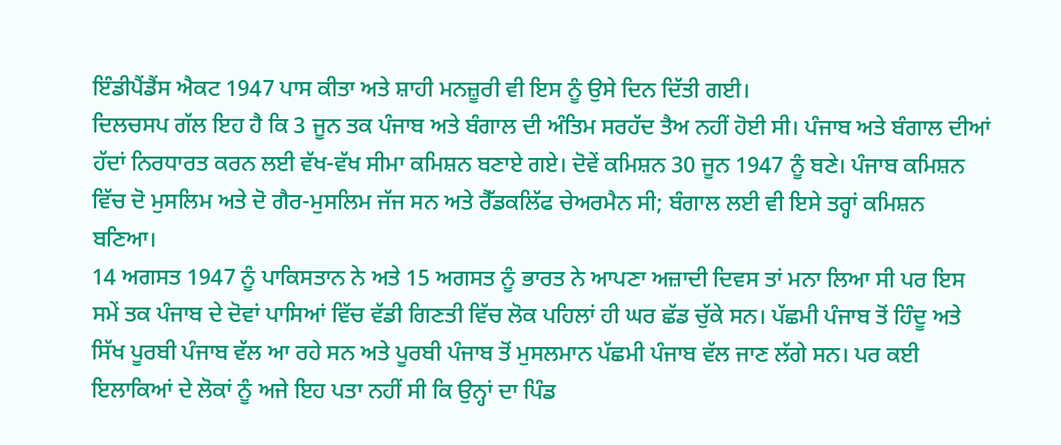ਇੰਡੀਪੈਂਡੈਂਸ ਐਕਟ 1947 ਪਾਸ ਕੀਤਾ ਅਤੇ ਸ਼ਾਹੀ ਮਨਜ਼ੂਰੀ ਵੀ ਇਸ ਨੂੰ ਉਸੇ ਦਿਨ ਦਿੱਤੀ ਗਈ।
ਦਿਲਚਸਪ ਗੱਲ ਇਹ ਹੈ ਕਿ 3 ਜੂਨ ਤਕ ਪੰਜਾਬ ਅਤੇ ਬੰਗਾਲ ਦੀ ਅੰਤਿਮ ਸਰਹੱਦ ਤੈਅ ਨਹੀਂ ਹੋਈ ਸੀ। ਪੰਜਾਬ ਅਤੇ ਬੰਗਾਲ ਦੀਆਂ ਹੱਦਾਂ ਨਿਰਧਾਰਤ ਕਰਨ ਲਈ ਵੱਖ-ਵੱਖ ਸੀਮਾ ਕਮਿਸ਼ਨ ਬਣਾਏ ਗਏ। ਦੋਵੇਂ ਕਮਿਸ਼ਨ 30 ਜੂਨ 1947 ਨੂੰ ਬਣੇ। ਪੰਜਾਬ ਕਮਿਸ਼ਨ ਵਿੱਚ ਦੋ ਮੁਸਲਿਮ ਅਤੇ ਦੋ ਗੈਰ-ਮੁਸਲਿਮ ਜੱਜ ਸਨ ਅਤੇ ਰੈੱਡਕਲਿੱਫ ਚੇਅਰਮੈਨ ਸੀ; ਬੰਗਾਲ ਲਈ ਵੀ ਇਸੇ ਤਰ੍ਹਾਂ ਕਮਿਸ਼ਨ ਬਣਿਆ।
14 ਅਗਸਤ 1947 ਨੂੰ ਪਾਕਿਸਤਾਨ ਨੇ ਅਤੇ 15 ਅਗਸਤ ਨੂੰ ਭਾਰਤ ਨੇ ਆਪਣਾ ਅਜ਼ਾਦੀ ਦਿਵਸ ਤਾਂ ਮਨਾ ਲਿਆ ਸੀ ਪਰ ਇਸ ਸਮੇਂ ਤਕ ਪੰਜਾਬ ਦੇ ਦੋਵਾਂ ਪਾਸਿਆਂ ਵਿੱਚ ਵੱਡੀ ਗਿਣਤੀ ਵਿੱਚ ਲੋਕ ਪਹਿਲਾਂ ਹੀ ਘਰ ਛੱਡ ਚੁੱਕੇ ਸਨ। ਪੱਛਮੀ ਪੰਜਾਬ ਤੋਂ ਹਿੰਦੂ ਅਤੇ ਸਿੱਖ ਪੂਰਬੀ ਪੰਜਾਬ ਵੱਲ ਆ ਰਹੇ ਸਨ ਅਤੇ ਪੂਰਬੀ ਪੰਜਾਬ ਤੋਂ ਮੁਸਲਮਾਨ ਪੱਛਮੀ ਪੰਜਾਬ ਵੱਲ ਜਾਣ ਲੱਗੇ ਸਨ। ਪਰ ਕਈ ਇਲਾਕਿਆਂ ਦੇ ਲੋਕਾਂ ਨੂੰ ਅਜੇ ਇਹ ਪਤਾ ਨਹੀਂ ਸੀ ਕਿ ਉਨ੍ਹਾਂ ਦਾ ਪਿੰਡ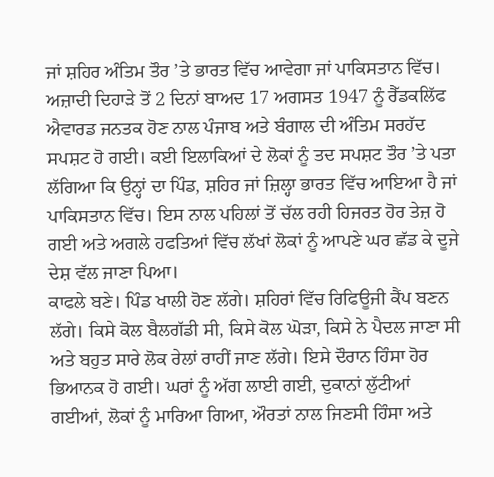ਜਾਂ ਸ਼ਹਿਰ ਅੰਤਿਮ ਤੌਰ ’ਤੇ ਭਾਰਤ ਵਿੱਚ ਆਵੇਗਾ ਜਾਂ ਪਾਕਿਸਤਾਨ ਵਿੱਚ।
ਅਜ਼ਾਦੀ ਦਿਹਾੜੇ ਤੋਂ 2 ਦਿਨਾਂ ਬਾਅਦ 17 ਅਗਸਤ 1947 ਨੂੰ ਰੈੱਡਕਲਿੱਫ ਐਵਾਰਡ ਜਨਤਕ ਹੋਣ ਨਾਲ ਪੰਜਾਬ ਅਤੇ ਬੰਗਾਲ ਦੀ ਅੰਤਿਮ ਸਰਹੱਦ ਸਪਸ਼ਟ ਹੋ ਗਈ। ਕਈ ਇਲਾਕਿਆਂ ਦੇ ਲੋਕਾਂ ਨੂੰ ਤਦ ਸਪਸ਼ਟ ਤੌਰ ’ਤੇ ਪਤਾ ਲੱਗਿਆ ਕਿ ਉਨ੍ਹਾਂ ਦਾ ਪਿੰਡ, ਸ਼ਹਿਰ ਜਾਂ ਜ਼ਿਲ੍ਹਾ ਭਾਰਤ ਵਿੱਚ ਆਇਆ ਹੈ ਜਾਂ ਪਾਕਿਸਤਾਨ ਵਿੱਚ। ਇਸ ਨਾਲ ਪਹਿਲਾਂ ਤੋਂ ਚੱਲ ਰਹੀ ਹਿਜਰਤ ਹੋਰ ਤੇਜ਼ ਹੋ ਗਈ ਅਤੇ ਅਗਲੇ ਹਫਤਿਆਂ ਵਿੱਚ ਲੱਖਾਂ ਲੋਕਾਂ ਨੂੰ ਆਪਣੇ ਘਰ ਛੱਡ ਕੇ ਦੂਜੇ ਦੇਸ਼ ਵੱਲ ਜਾਣਾ ਪਿਆ।
ਕਾਫਲੇ ਬਣੇ। ਪਿੰਡ ਖਾਲੀ ਹੋਣ ਲੱਗੇ। ਸ਼ਹਿਰਾਂ ਵਿੱਚ ਰਿਫਿਊਜੀ ਕੈਂਪ ਬਣਨ ਲੱਗੇ। ਕਿਸੇ ਕੋਲ ਬੈਲਗੱਡੀ ਸੀ, ਕਿਸੇ ਕੋਲ ਘੋੜਾ, ਕਿਸੇ ਨੇ ਪੈਦਲ ਜਾਣਾ ਸੀ ਅਤੇ ਬਹੁਤ ਸਾਰੇ ਲੋਕ ਰੇਲਾਂ ਰਾਹੀਂ ਜਾਣ ਲੱਗੇ। ਇਸੇ ਦੌਰਾਨ ਹਿੰਸਾ ਹੋਰ ਭਿਆਨਕ ਹੋ ਗਈ। ਘਰਾਂ ਨੂੰ ਅੱਗ ਲਾਈ ਗਈ, ਦੁਕਾਨਾਂ ਲੁੱਟੀਆਂ ਗਈਆਂ, ਲੋਕਾਂ ਨੂੰ ਮਾਰਿਆ ਗਿਆ, ਔਰਤਾਂ ਨਾਲ ਜਿਣਸੀ ਹਿੰਸਾ ਅਤੇ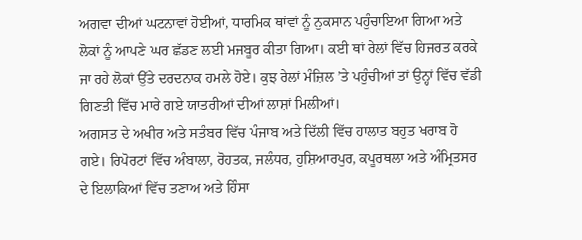ਅਗਵਾ ਦੀਆਂ ਘਟਨਾਵਾਂ ਹੋਈਆਂ, ਧਾਰਮਿਕ ਥਾਂਵਾਂ ਨੂੰ ਨੁਕਸਾਨ ਪਹੁੰਚਾਇਆ ਗਿਆ ਅਤੇ ਲੋਕਾਂ ਨੂੰ ਆਪਣੇ ਘਰ ਛੱਡਣ ਲਈ ਮਜਬੂਰ ਕੀਤਾ ਗਿਆ। ਕਈ ਥਾਂ ਰੇਲਾਂ ਵਿੱਚ ਹਿਜਰਤ ਕਰਕੇ ਜਾ ਰਹੇ ਲੋਕਾਂ ਉੱਤੇ ਦਰਦਨਾਕ ਹਮਲੇ ਹੋਏ। ਕੁਝ ਰੇਲਾਂ ਮੰਜ਼ਿਲ ’ਤੇ ਪਹੁੰਚੀਆਂ ਤਾਂ ਉਨ੍ਹਾਂ ਵਿੱਚ ਵੱਡੀ ਗਿਣਤੀ ਵਿੱਚ ਮਾਰੇ ਗਏ ਯਾਤਰੀਆਂ ਦੀਆਂ ਲਾਸ਼ਾਂ ਮਿਲੀਆਂ।
ਅਗਸਤ ਦੇ ਅਖੀਰ ਅਤੇ ਸਤੰਬਰ ਵਿੱਚ ਪੰਜਾਬ ਅਤੇ ਦਿੱਲੀ ਵਿੱਚ ਹਾਲਾਤ ਬਹੁਤ ਖਰਾਬ ਹੋ ਗਏ। ਰਿਪੋਰਟਾਂ ਵਿੱਚ ਅੰਬਾਲਾ, ਰੋਹਤਕ, ਜਲੰਧਰ, ਹੁਸ਼ਿਆਰਪੁਰ, ਕਪੂਰਥਲਾ ਅਤੇ ਅੰਮ੍ਰਿਤਸਰ ਦੇ ਇਲਾਕਿਆਂ ਵਿੱਚ ਤਣਾਅ ਅਤੇ ਹਿੰਸਾ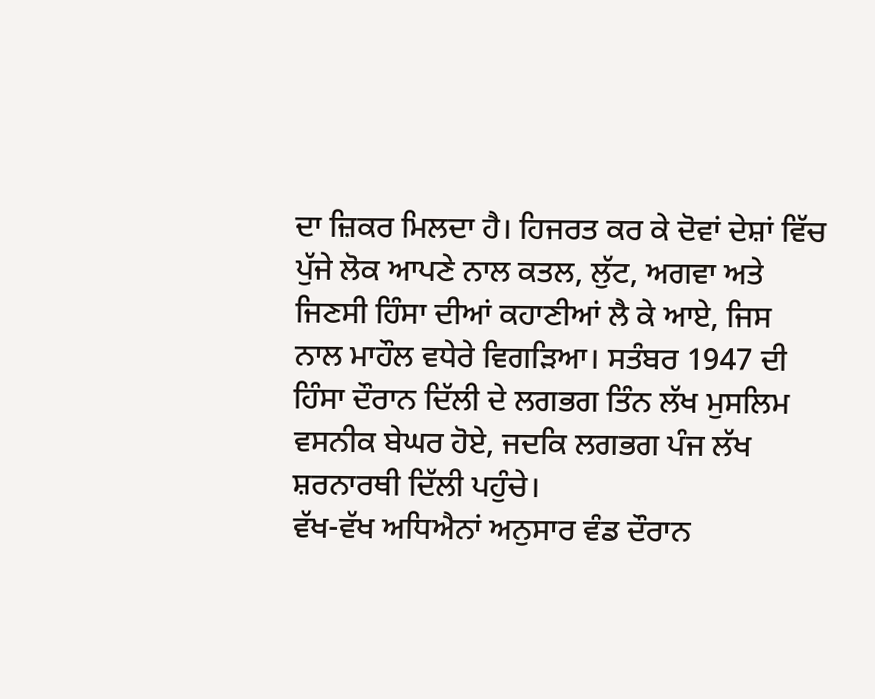ਦਾ ਜ਼ਿਕਰ ਮਿਲਦਾ ਹੈ। ਹਿਜਰਤ ਕਰ ਕੇ ਦੋਵਾਂ ਦੇਸ਼ਾਂ ਵਿੱਚ ਪੁੱਜੇ ਲੋਕ ਆਪਣੇ ਨਾਲ ਕਤਲ, ਲੁੱਟ, ਅਗਵਾ ਅਤੇ ਜਿਣਸੀ ਹਿੰਸਾ ਦੀਆਂ ਕਹਾਣੀਆਂ ਲੈ ਕੇ ਆਏ, ਜਿਸ ਨਾਲ ਮਾਹੌਲ ਵਧੇਰੇ ਵਿਗੜਿਆ। ਸਤੰਬਰ 1947 ਦੀ ਹਿੰਸਾ ਦੌਰਾਨ ਦਿੱਲੀ ਦੇ ਲਗਭਗ ਤਿੰਨ ਲੱਖ ਮੁਸਲਿਮ ਵਸਨੀਕ ਬੇਘਰ ਹੋਏ, ਜਦਕਿ ਲਗਭਗ ਪੰਜ ਲੱਖ ਸ਼ਰਨਾਰਥੀ ਦਿੱਲੀ ਪਹੁੰਚੇ।
ਵੱਖ-ਵੱਖ ਅਧਿਐਨਾਂ ਅਨੁਸਾਰ ਵੰਡ ਦੌਰਾਨ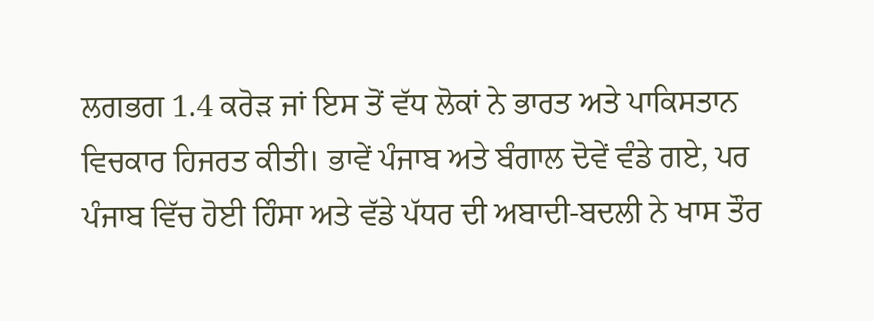ਲਗਭਗ 1.4 ਕਰੋੜ ਜਾਂ ਇਸ ਤੋਂ ਵੱਧ ਲੋਕਾਂ ਨੇ ਭਾਰਤ ਅਤੇ ਪਾਕਿਸਤਾਨ ਵਿਚਕਾਰ ਹਿਜਰਤ ਕੀਤੀ। ਭਾਵੇਂ ਪੰਜਾਬ ਅਤੇ ਬੰਗਾਲ ਦੋਵੇਂ ਵੰਡੇ ਗਏ, ਪਰ ਪੰਜਾਬ ਵਿੱਚ ਹੋਈ ਹਿੰਸਾ ਅਤੇ ਵੱਡੇ ਪੱਧਰ ਦੀ ਅਬਾਦੀ-ਬਦਲੀ ਨੇ ਖਾਸ ਤੌਰ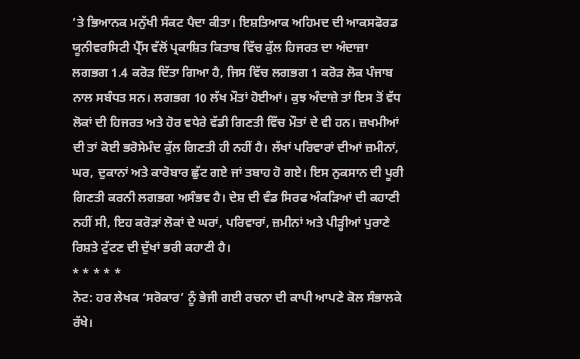’ਤੇ ਭਿਆਨਕ ਮਨੁੱਖੀ ਸੰਕਟ ਪੈਦਾ ਕੀਤਾ। ਇਸ਼ਤਿਆਕ ਅਹਿਮਦ ਦੀ ਆਕਸਫੋਰਡ ਯੂਨੀਵਰਸਿਟੀ ਪ੍ਰੈੱਸ ਵੱਲੋਂ ਪ੍ਰਕਾਸ਼ਿਤ ਕਿਤਾਬ ਵਿੱਚ ਕੁੱਲ ਹਿਜਰਤ ਦਾ ਅੰਦਾਜ਼ਾ ਲਗਭਗ 1.4 ਕਰੋੜ ਦਿੱਤਾ ਗਿਆ ਹੈ, ਜਿਸ ਵਿੱਚ ਲਗਭਗ 1 ਕਰੋੜ ਲੋਕ ਪੰਜਾਬ ਨਾਲ ਸਬੰਧਤ ਸਨ। ਲਗਭਗ 10 ਲੱਖ ਮੌਤਾਂ ਹੋਈਆਂ। ਕੁਝ ਅੰਦਾਜ਼ੇ ਤਾਂ ਇਸ ਤੋਂ ਵੱਧ ਲੋਕਾਂ ਦੀ ਹਿਜਰਤ ਅਤੇ ਹੋਰ ਵਧੇਰੇ ਵੱਡੀ ਗਿਣਤੀ ਵਿੱਚ ਮੌਤਾਂ ਦੇ ਵੀ ਹਨ। ਜ਼ਖਮੀਆਂ ਦੀ ਤਾਂ ਕੋਈ ਭਰੋਸੇਮੰਦ ਕੁੱਲ ਗਿਣਤੀ ਹੀ ਨਹੀਂ ਹੈ। ਲੱਖਾਂ ਪਰਿਵਾਰਾਂ ਦੀਆਂ ਜ਼ਮੀਨਾਂ, ਘਰ, ਦੁਕਾਨਾਂ ਅਤੇ ਕਾਰੋਬਾਰ ਛੁੱਟ ਗਏ ਜਾਂ ਤਬਾਹ ਹੋ ਗਏ। ਇਸ ਨੁਕਸਾਨ ਦੀ ਪੂਰੀ ਗਿਣਤੀ ਕਰਨੀ ਲਗਭਗ ਅਸੰਭਵ ਹੈ। ਦੇਸ਼ ਦੀ ਵੰਡ ਸਿਰਫ ਅੰਕੜਿਆਂ ਦੀ ਕਹਾਣੀ ਨਹੀਂ ਸੀ, ਇਹ ਕਰੋੜਾਂ ਲੋਕਾਂ ਦੇ ਘਰਾਂ, ਪਰਿਵਾਰਾਂ, ਜ਼ਮੀਨਾਂ ਅਤੇ ਪੀੜ੍ਹੀਆਂ ਪੁਰਾਣੇ ਰਿਸ਼ਤੇ ਟੁੱਟਣ ਦੀ ਦੁੱਖਾਂ ਭਰੀ ਕਹਾਣੀ ਹੈ।
* * * * *
ਨੋਟ: ਹਰ ਲੇਖਕ ‘ਸਰੋਕਾਰ’ ਨੂੰ ਭੇਜੀ ਗਈ ਰਚਨਾ ਦੀ ਕਾਪੀ ਆਪਣੇ ਕੋਲ ਸੰਭਾਲਕੇ ਰੱਖੇ।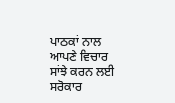ਪਾਠਕਾਂ ਨਾਲ ਆਪਣੇ ਵਿਚਾਰ ਸਾਂਝੇ ਕਰਨ ਲਈ ਸਰੋਕਾਰ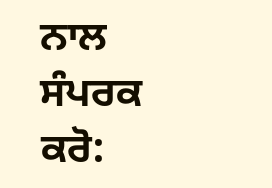ਨਾਲ ਸੰਪਰਕ ਕਰੋ: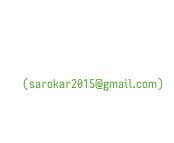(sarokar2015@gmail.com)